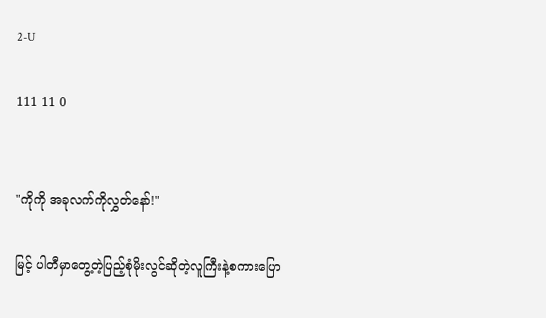2-U

111 11 0


"ကိုကို အခုလက်ကိုလွှတ်နော်!"

မြင့် ပါတီမှာတွေ့တဲ့ပြည့်စုံမိုးလွင်ဆိုတဲ့လူကြီးနဲ့စကားပြော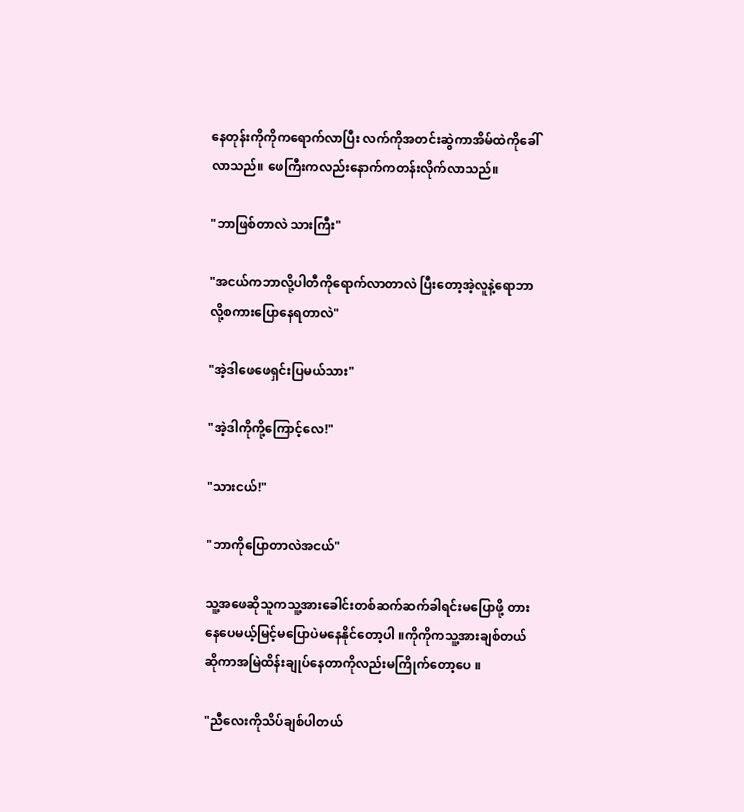နေတုန်းကိုကိုကရောက်လာပြီး လက်ကိုအတင်းဆွဲကာအိမ်ထဲကိုခေါ်လာသည်။ ဖေကြီးကလည်းနောက်ကတန်းလိုက်လာသည်။

"ဘာဖြစ်တာလဲ သားကြီး"

"အငယ်ကဘာလို့ပါတီကိုရောက်လာတာလဲ ပြီးတော့အဲ့လူနဲ့ရောဘာလို့စကားပြောနေရတာလဲ"

"အဲ့ဒါဖေဖေရှင်းပြမယ်သား"

"အဲ့ဒါကိုကို့ကြောင့်လေ!"

"သားငယ်!"

"ဘာကိုပြောတာလဲအငယ်"

သူ့အဖေဆိုသူကသူ့အားခေါင်းတစ်ဆက်ဆက်ခါရင်းမပြောဖို့ တားနေပေမယ့်မြင့်မပြောပဲမနေနိုင်တော့ပါ ။ကိုကိုကသူ့အားချစ်တယ်ဆိုကာအမြဲထိန်းချုပ်နေတာကိုလည်းမကြိုက်တော့ပေ ။

"ညီလေးကိုသိပ်ချစ်ပါတယ်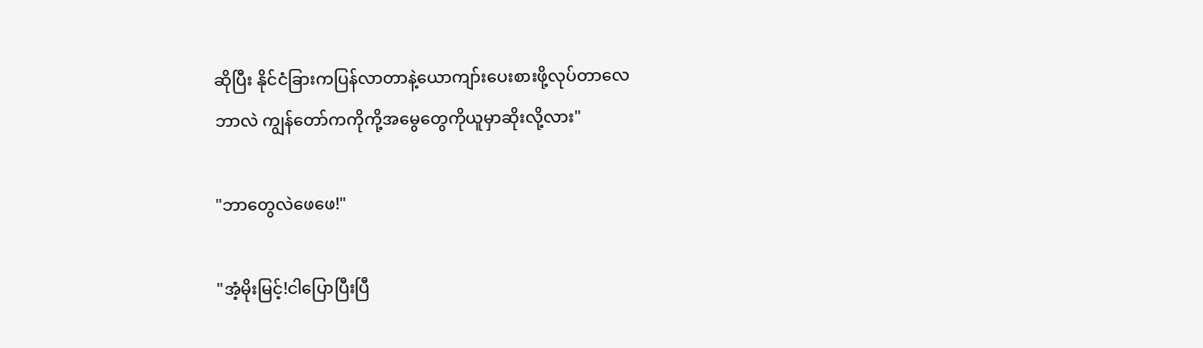ဆိုပြီး နိုင်ငံခြားကပြန်လာတာနဲ့ယောကျာ်းပေးစားဖို့လုပ်တာလေ
ဘာလဲ ကျွန်တော်ကကိုကို့အမွေတွေကိုယူမှာဆိုးလို့လား"

"ဘာတွေလဲဖေဖေ!"

"အံ့မိုးမြင့်!ငါပြောပြီးပြီ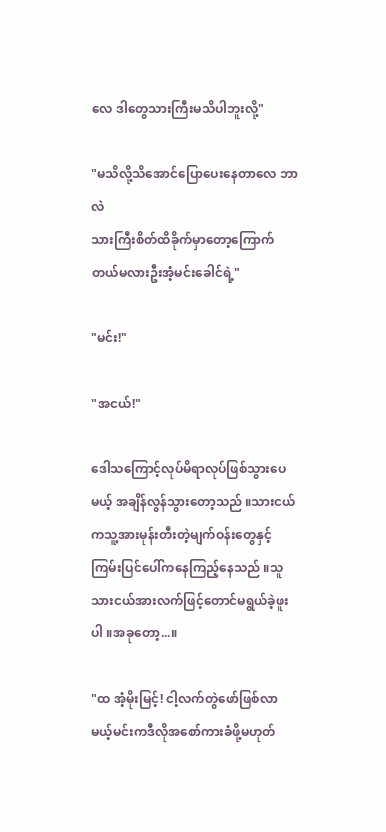လေ ဒါတွေသားကြီးမသိပါဘူးလို့"

"မသိလို့သိအောင်ပြောပေးနေတာလေ ဘာလဲ
သားကြီးစိတ်ထိခိုက်မှာတော့ကြောက်တယ်မလားဦးအံ့မင်းခေါင်ရဲ့"

"မင်း!"

"အငယ်!"

ဒေါသကြောင့်လုပ်မိရာလုပ်ဖြစ်သွားပေမယ့် အချိန်လွန်သွားတော့သည် ။သားငယ်ကသူ့အားမုန်းတီးတဲ့မျက်ဝန်းတွေနှင့် ကြမ်းပြင်ပေါ်ကနေကြည့်နေသည် ။သူသားငယ်အားလက်ဖြင့်တောင်မရွယ်ခဲ့ဖူးပါ ။အခုတော့...။

"ထ အံ့မိုးမြင့်! ငါ့လက်တွဲဖော်ဖြစ်လာမယ့်မင်းကဒီလိုအစော်ကားခံဖို့မဟုတ်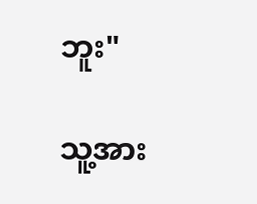ဘူး"

သူ့အား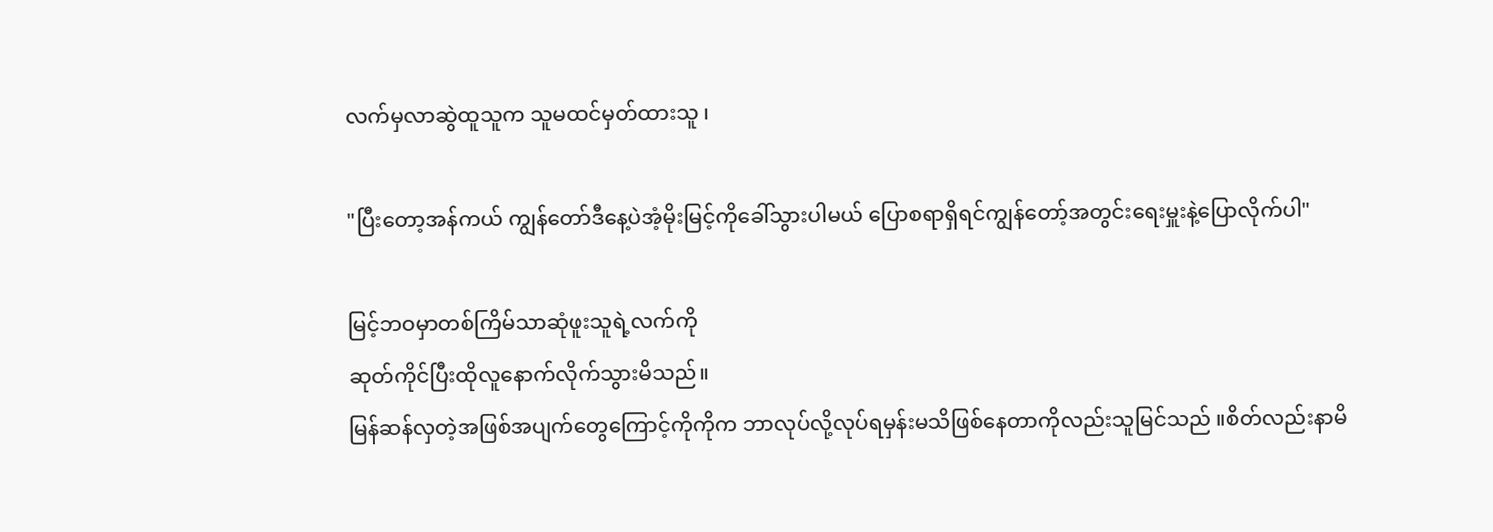လက်မှလာဆွဲထူသူက သူမထင်မှတ်ထားသူ ၊

"ပြီးတော့အန်ကယ် ကျွန်တော်ဒီနေ့ပဲအံ့မိုးမြင့်ကိုခေါ်သွားပါမယ် ပြောစရာရှိရင်ကျွန်တော့်အတွင်းရေးမှူးနဲ့ပြောလိုက်ပါ"

မြင့်ဘဝမှာတစ်ကြိမ်သာဆုံဖူးသူရဲ့လက်ကို
ဆုတ်ကိုင်ပြီးထိုလူနောက်လိုက်သွားမိသည်။
မြန်ဆန်လှတဲ့အဖြစ်အပျက်တွေကြောင့်ကိုကိုက ဘာလုပ်လို့လုပ်ရမှန်းမသိဖြစ်နေတာကိုလည်းသူမြင်သည် ။စိတ်လည်းနာမိ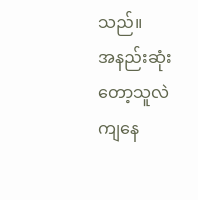သည်။
အနည်းဆုံးတော့သူလဲကျနေ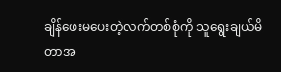ချိန်ဖေးမပေးတဲ့လက်တစ်စုံကို သူရွေးချယ်မိတာအ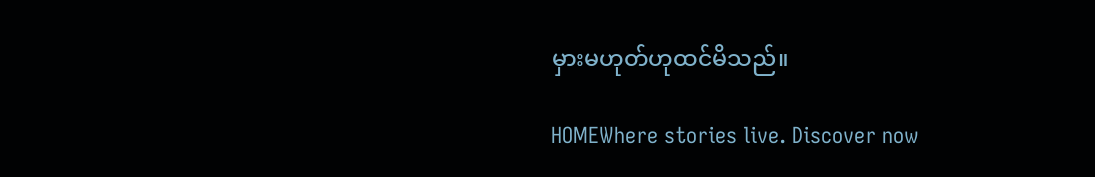မှားမဟုတ်ဟုထင်မိသည်။

HOMEWhere stories live. Discover now